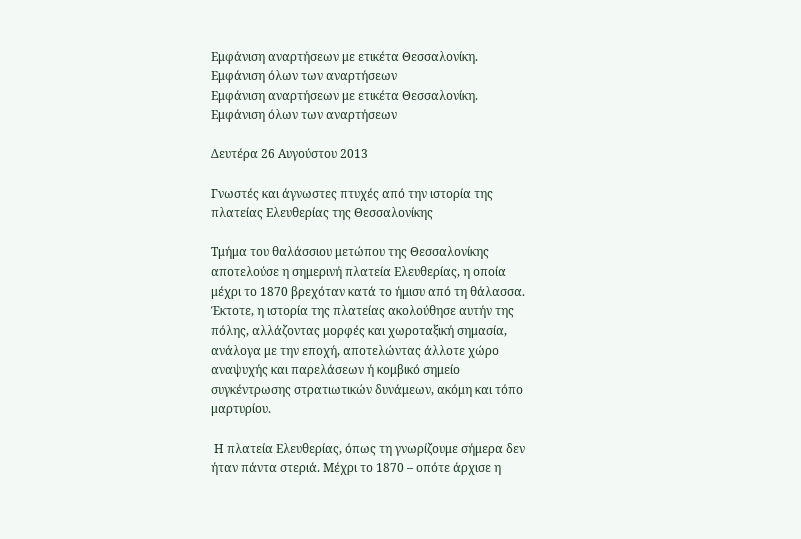Εμφάνιση αναρτήσεων με ετικέτα Θεσσαλονίκη. Εμφάνιση όλων των αναρτήσεων
Εμφάνιση αναρτήσεων με ετικέτα Θεσσαλονίκη. Εμφάνιση όλων των αναρτήσεων

Δευτέρα 26 Αυγούστου 2013

Γνωστές και άγνωστες πτυχές από την ιστορία της πλατείας Ελευθερίας της Θεσσαλονίκης

Τμήμα του θαλάσσιου μετώπου της Θεσσαλονίκης αποτελούσε η σημερινή πλατεία Ελευθερίας, η οποία μέχρι το 1870 βρεχόταν κατά το ήμισυ από τη θάλασσα. Έκτοτε, η ιστορία της πλατείας ακολούθησε αυτήν της πόλης, αλλάζοντας μορφές και χωροταξική σημασία, ανάλογα με την εποχή, αποτελώντας άλλοτε χώρο αναψυχής και παρελάσεων ή κομβικό σημείο συγκέντρωσης στρατιωτικών δυνάμεων, ακόμη και τόπο μαρτυρίου.

 Η πλατεία Ελευθερίας, όπως τη γνωρίζουμε σήμερα δεν ήταν πάντα στεριά. Μέχρι το 1870 – οπότε άρχισε η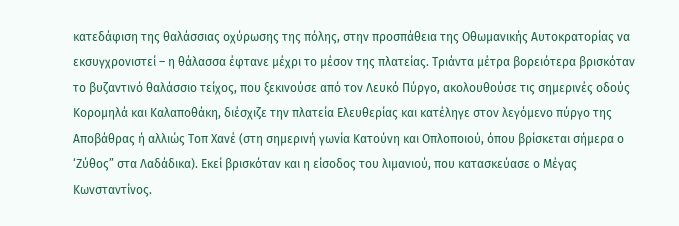κατεδάφιση της θαλάσσιας οχύρωσης της πόλης, στην προσπάθεια της Οθωμανικής Αυτοκρατορίας να εκσυγχρονιστεί – η θάλασσα έφτανε μέχρι το μέσον της πλατείας. Τριάντα μέτρα βορειότερα βρισκόταν το βυζαντινό θαλάσσιο τείχος, που ξεκινούσε από τον Λευκό Πύργο, ακολουθούσε τις σημερινές οδούς Κορομηλά και Καλαποθάκη, διέσχιζε την πλατεία Ελευθερίας και κατέληγε στον λεγόμενο πύργο της Αποβάθρας ή αλλιώς Τοπ Χανέ (στη σημερινή γωνία Κατούνη και Οπλοποιού, όπου βρίσκεται σήμερα ο ‘Ζύθος” στα Λαδάδικα). Εκεί βρισκόταν και η είσοδος του λιμανιού, που κατασκεύασε ο Μέγας Κωνσταντίνος.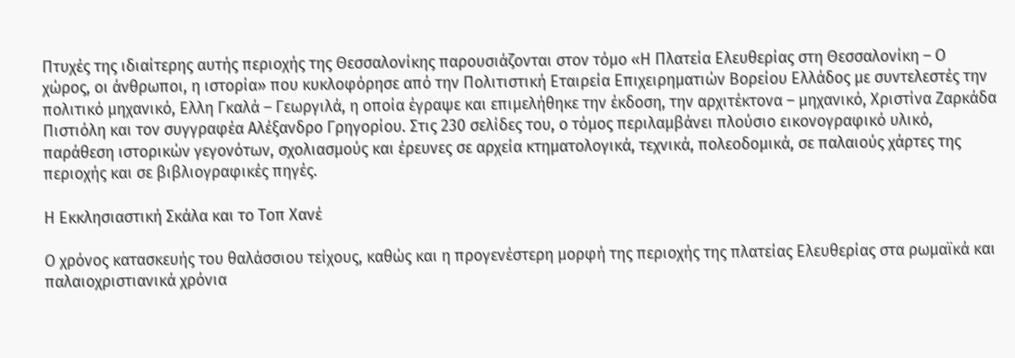Πτυχές της ιδιαίτερης αυτής περιοχής της Θεσσαλονίκης παρουσιάζονται στον τόμο «Η Πλατεία Ελευθερίας στη Θεσσαλονίκη – Ο χώρος, οι άνθρωποι, η ιστορία» που κυκλοφόρησε από την Πολιτιστική Εταιρεία Επιχειρηματιών Βορείου Ελλάδος με συντελεστές την πολιτικό μηχανικό, Ελλη Γκαλά – Γεωργιλά, η οποία έγραψε και επιμελήθηκε την έκδοση, την αρχιτέκτονα – μηχανικό, Χριστίνα Ζαρκάδα Πιστιόλη και τον συγγραφέα Αλέξανδρο Γρηγορίου. Στις 230 σελίδες του, ο τόμος περιλαμβάνει πλούσιο εικονογραφικό υλικό, παράθεση ιστορικών γεγονότων, σχολιασμούς και έρευνες σε αρχεία κτηματολογικά, τεχνικά, πολεοδομικά, σε παλαιούς χάρτες της περιοχής και σε βιβλιογραφικές πηγές.

Η Εκκλησιαστική Σκάλα και το Τοπ Χανέ

Ο χρόνος κατασκευής του θαλάσσιου τείχους, καθώς και η προγενέστερη μορφή της περιοχής της πλατείας Ελευθερίας στα ρωμαϊκά και παλαιοχριστιανικά χρόνια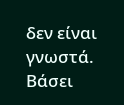δεν είναι γνωστά. Βάσει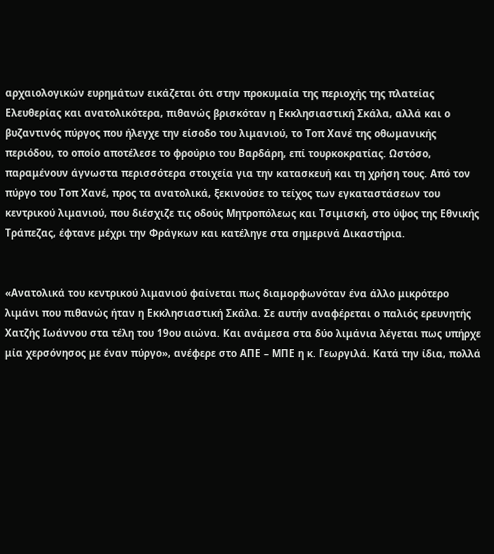αρχαιολογικών ευρημάτων εικάζεται ότι στην προκυμαία της περιοχής της πλατείας Ελευθερίας και ανατολικότερα, πιθανώς βρισκόταν η Εκκλησιαστική Σκάλα, αλλά και ο βυζαντινός πύργος που ήλεγχε την είσοδο του λιμανιού, το Τοπ Χανέ της οθωμανικής περιόδου, το οποίο αποτέλεσε το φρούριο του Βαρδάρη, επί τουρκοκρατίας. Ωστόσο, παραμένουν άγνωστα περισσότερα στοιχεία για την κατασκευή και τη χρήση τους. Από τον πύργο του Τοπ Χανέ, προς τα ανατολικά, ξεκινούσε το τείχος των εγκαταστάσεων του κεντρικού λιμανιού, που διέσχιζε τις οδούς Μητροπόλεως και Τσιμισκή, στο ύψος της Εθνικής Τράπεζας, έφτανε μέχρι την Φράγκων και κατέληγε στα σημερινά Δικαστήρια.


«Ανατολικά του κεντρικού λιμανιού φαίνεται πως διαμορφωνόταν ένα άλλο μικρότερο λιμάνι που πιθανώς ήταν η Εκκλησιαστική Σκάλα. Σε αυτήν αναφέρεται ο παλιός ερευνητής Χατζής Ιωάννου στα τέλη του 19ου αιώνα. Και ανάμεσα στα δύο λιμάνια λέγεται πως υπήρχε μία χερσόνησος με έναν πύργο», ανέφερε στο ΑΠΕ – ΜΠΕ η κ. Γεωργιλά. Κατά την ίδια, πολλά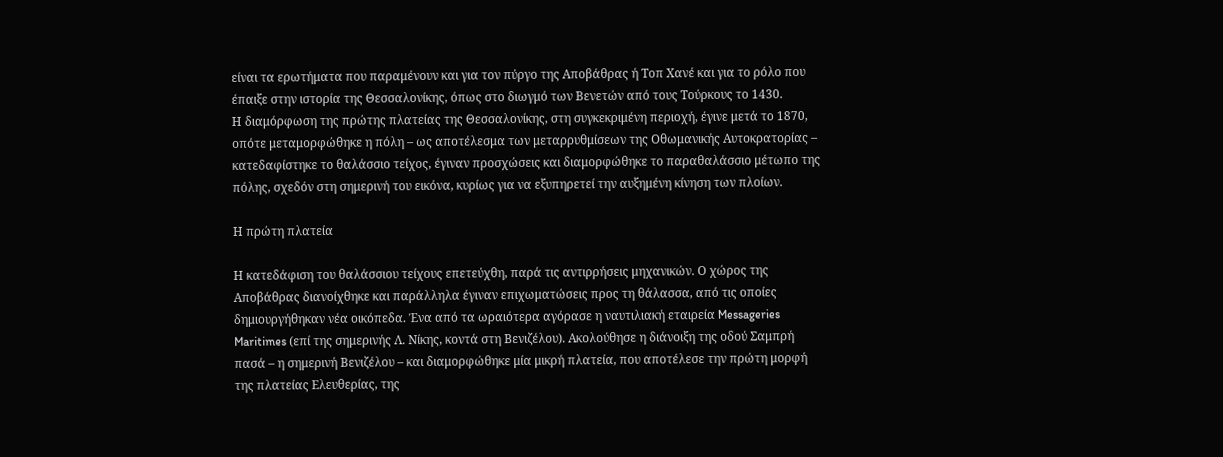είναι τα ερωτήματα που παραμένουν και για τον πύργο της Αποβάθρας ή Τοπ Χανέ και για το ρόλο που έπαιξε στην ιστορία της Θεσσαλονίκης, όπως στο διωγμό των Βενετών από τους Τούρκους το 1430.
Η διαμόρφωση της πρώτης πλατείας της Θεσσαλονίκης, στη συγκεκριμένη περιοχή, έγινε μετά το 1870, οπότε μεταμορφώθηκε η πόλη – ως αποτέλεσμα των μεταρρυθμίσεων της Οθωμανικής Αυτοκρατορίας – κατεδαφίστηκε το θαλάσσιο τείχος, έγιναν προσχώσεις και διαμορφώθηκε το παραθαλάσσιο μέτωπο της πόλης, σχεδόν στη σημερινή του εικόνα, κυρίως για να εξυπηρετεί την αυξημένη κίνηση των πλοίων.

Η πρώτη πλατεία

Η κατεδάφιση του θαλάσσιου τείχους επετεύχθη, παρά τις αντιρρήσεις μηχανικών. Ο χώρος της Αποβάθρας διανοίχθηκε και παράλληλα έγιναν επιχωματώσεις προς τη θάλασσα, από τις οποίες δημιουργήθηκαν νέα οικόπεδα. Ένα από τα ωραιότερα αγόρασε η ναυτιλιακή εταιρεία Messageries Maritimes (επί της σημερινής Λ. Νίκης, κοντά στη Βενιζέλου). Ακολούθησε η διάνοιξη της οδού Σαμπρή πασά – η σημερινή Βενιζέλου – και διαμορφώθηκε μία μικρή πλατεία, που αποτέλεσε την πρώτη μορφή της πλατείας Ελευθερίας, της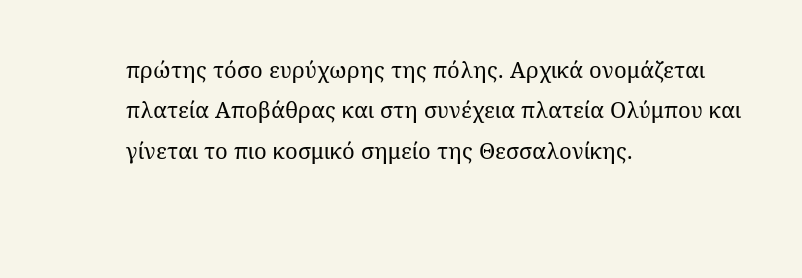πρώτης τόσο ευρύχωρης της πόλης. Αρχικά ονομάζεται πλατεία Αποβάθρας και στη συνέχεια πλατεία Ολύμπου και γίνεται το πιο κοσμικό σημείο της Θεσσαλονίκης.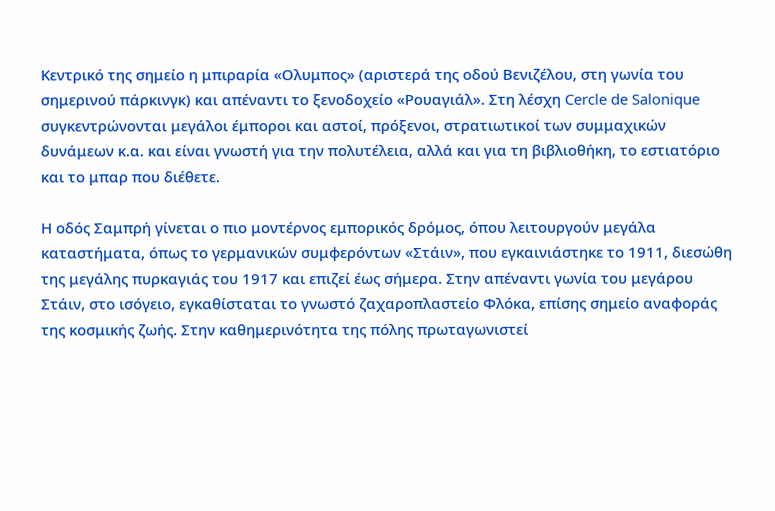Κεντρικό της σημείο η μπιραρία «Ολυμπος» (αριστερά της οδού Βενιζέλου, στη γωνία του σημερινού πάρκινγκ) και απέναντι το ξενοδοχείο «Ρουαγιάλ». Στη λέσχη Cercle de Salonique συγκεντρώνονται μεγάλοι έμποροι και αστοί, πρόξενοι, στρατιωτικοί των συμμαχικών δυνάμεων κ.α. και είναι γνωστή για την πολυτέλεια, αλλά και για τη βιβλιοθήκη, το εστιατόριο και το μπαρ που διέθετε.

Η οδός Σαμπρή γίνεται ο πιο μοντέρνος εμπορικός δρόμος, όπου λειτουργούν μεγάλα καταστήματα, όπως το γερμανικών συμφερόντων «Στάιν», που εγκαινιάστηκε το 1911, διεσώθη της μεγάλης πυρκαγιάς του 1917 και επιζεί έως σήμερα. Στην απέναντι γωνία του μεγάρου Στάιν, στο ισόγειο, εγκαθίσταται το γνωστό ζαχαροπλαστείο Φλόκα, επίσης σημείο αναφοράς της κοσμικής ζωής. Στην καθημερινότητα της πόλης πρωταγωνιστεί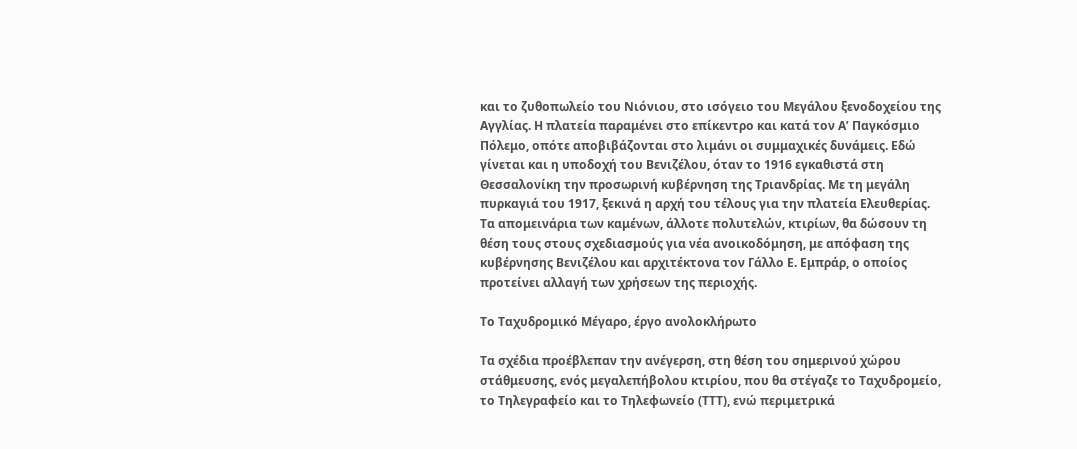και το ζυθοπωλείο του Νιόνιου, στο ισόγειο του Μεγάλου ξενοδοχείου της Αγγλίας. Η πλατεία παραμένει στο επίκεντρο και κατά τον Α’ Παγκόσμιο Πόλεμο, οπότε αποβιβάζονται στο λιμάνι οι συμμαχικές δυνάμεις. Εδώ γίνεται και η υποδοχή του Βενιζέλου, όταν το 1916 εγκαθιστά στη Θεσσαλονίκη την προσωρινή κυβέρνηση της Τριανδρίας. Με τη μεγάλη πυρκαγιά του 1917, ξεκινά η αρχή του τέλους για την πλατεία Ελευθερίας. Τα απομεινάρια των καμένων, άλλοτε πολυτελών, κτιρίων, θα δώσουν τη θέση τους στους σχεδιασμούς για νέα ανοικοδόμηση, με απόφαση της κυβέρνησης Βενιζέλου και αρχιτέκτονα τον Γάλλο Ε. Εμπράρ, ο οποίος προτείνει αλλαγή των χρήσεων της περιοχής.

Το Ταχυδρομικό Μέγαρο, έργο ανολοκλήρωτο

Τα σχέδια προέβλεπαν την ανέγερση, στη θέση του σημερινού χώρου στάθμευσης, ενός μεγαλεπήβολου κτιρίου, που θα στέγαζε το Ταχυδρομείο, το Τηλεγραφείο και το Τηλεφωνείο (ΤΤΤ), ενώ περιμετρικά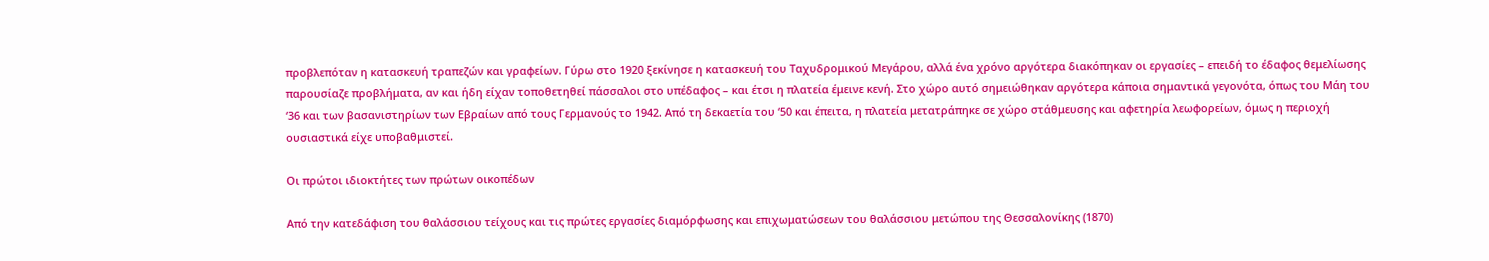προβλεπόταν η κατασκευή τραπεζών και γραφείων. Γύρω στο 1920 ξεκίνησε η κατασκευή του Ταχυδρομικού Μεγάρου, αλλά ένα χρόνο αργότερα διακόπηκαν οι εργασίες – επειδή το έδαφος θεμελίωσης παρουσίαζε προβλήματα, αν και ήδη είχαν τοποθετηθεί πάσσαλοι στο υπέδαφος – και έτσι η πλατεία έμεινε κενή. Στο χώρο αυτό σημειώθηκαν αργότερα κάποια σημαντικά γεγονότα, όπως του Μάη του ‘36 και των βασανιστηρίων των Εβραίων από τους Γερμανούς το 1942. Από τη δεκαετία του ‘50 και έπειτα, η πλατεία μετατράπηκε σε χώρο στάθμευσης και αφετηρία λεωφορείων, όμως η περιοχή ουσιαστικά είχε υποβαθμιστεί.

Οι πρώτοι ιδιοκτήτες των πρώτων οικοπέδων

Από την κατεδάφιση του θαλάσσιου τείχους και τις πρώτες εργασίες διαμόρφωσης και επιχωματώσεων του θαλάσσιου μετώπου της Θεσσαλονίκης (1870)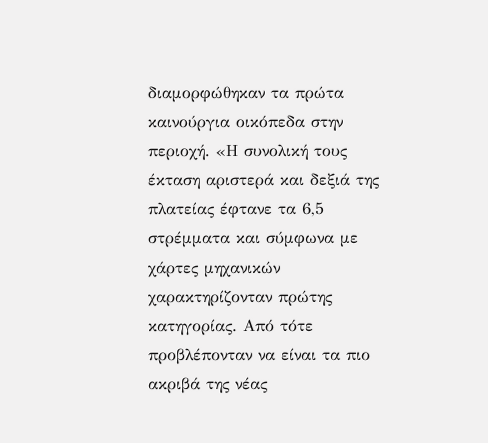διαμορφώθηκαν τα πρώτα καινούργια οικόπεδα στην περιοχή. «Η συνολική τους έκταση αριστερά και δεξιά της πλατείας έφτανε τα 6,5 στρέμματα και σύμφωνα με χάρτες μηχανικών χαρακτηρίζονταν πρώτης κατηγορίας. Από τότε προβλέπονταν να είναι τα πιο ακριβά της νέας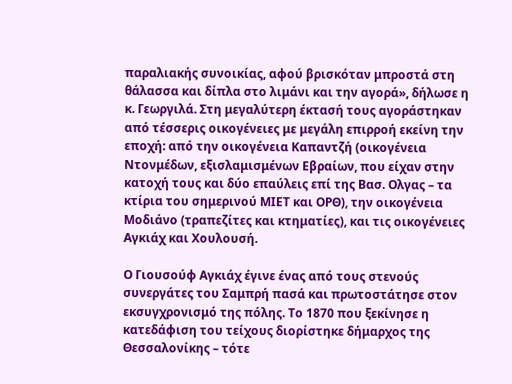παραλιακής συνοικίας, αφού βρισκόταν μπροστά στη θάλασσα και δίπλα στο λιμάνι και την αγορά», δήλωσε η κ. Γεωργιλά. Στη μεγαλύτερη έκτασή τους αγοράστηκαν από τέσσερις οικογένειες με μεγάλη επιρροή εκείνη την εποχή: από την οικογένεια Καπαντζή (οικογένεια Ντονμέδων, εξισλαμισμένων Εβραίων, που είχαν στην κατοχή τους και δύο επαύλεις επί της Βασ. Ολγας – τα κτίρια του σημερινού ΜΙΕΤ και ΟΡΘ), την οικογένεια Μοδιάνο (τραπεζίτες και κτηματίες), και τις οικογένειες Αγκιάχ και Χουλουσή.

Ο Γιουσούφ Αγκιάχ έγινε ένας από τους στενούς συνεργάτες του Σαμπρή πασά και πρωτοστάτησε στον εκσυγχρονισμό της πόλης. Το 1870 που ξεκίνησε η κατεδάφιση του τείχους διορίστηκε δήμαρχος της Θεσσαλονίκης – τότε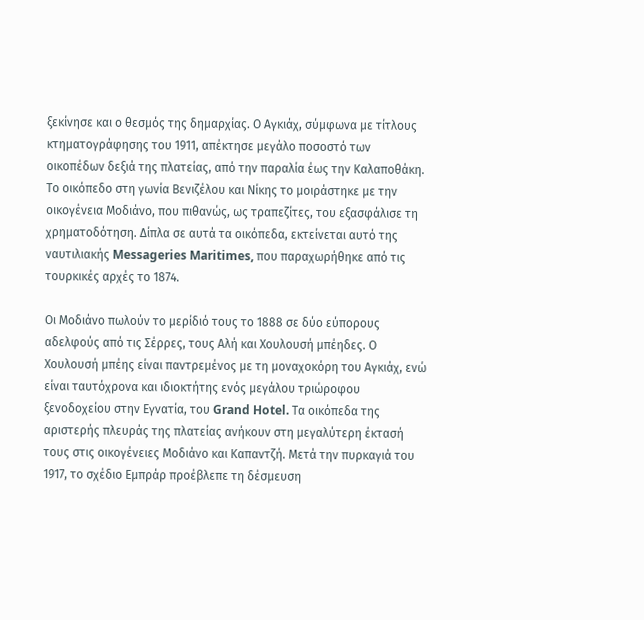ξεκίνησε και ο θεσμός της δημαρχίας. Ο Αγκιάχ, σύμφωνα με τίτλους κτηματογράφησης του 1911, απέκτησε μεγάλο ποσοστό των οικοπέδων δεξιά της πλατείας, από την παραλία έως την Καλαποθάκη. Το οικόπεδο στη γωνία Βενιζέλου και Νίκης το μοιράστηκε με την οικογένεια Μοδιάνο, που πιθανώς, ως τραπεζίτες, του εξασφάλισε τη χρηματοδότηση. Δίπλα σε αυτά τα οικόπεδα, εκτείνεται αυτό της ναυτιλιακής Messageries Maritimes, που παραχωρήθηκε από τις τουρκικές αρχές το 1874.

Οι Μοδιάνο πωλούν το μερίδιό τους το 1888 σε δύο εύπορους αδελφούς από τις Σέρρες, τους Αλή και Χουλουσή μπέηδες. Ο Χουλουσή μπέης είναι παντρεμένος με τη μοναχοκόρη του Αγκιάχ, ενώ είναι ταυτόχρονα και ιδιοκτήτης ενός μεγάλου τριώροφου ξενοδοχείου στην Εγνατία, του Grand Hotel. Τα οικόπεδα της αριστερής πλευράς της πλατείας ανήκουν στη μεγαλύτερη έκτασή τους στις οικογένειες Μοδιάνο και Καπαντζή. Μετά την πυρκαγιά του 1917, το σχέδιο Εμπράρ προέβλεπε τη δέσμευση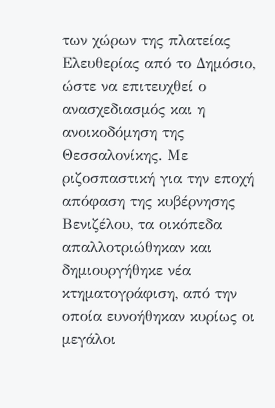των χώρων της πλατείας Ελευθερίας από το Δημόσιο, ώστε να επιτευχθεί ο ανασχεδιασμός και η ανοικοδόμηση της Θεσσαλονίκης. Με ριζοσπαστική για την εποχή απόφαση της κυβέρνησης Βενιζέλου, τα οικόπεδα απαλλοτριώθηκαν και δημιουργήθηκε νέα κτηματογράφιση, από την οποία ευνοήθηκαν κυρίως οι μεγάλοι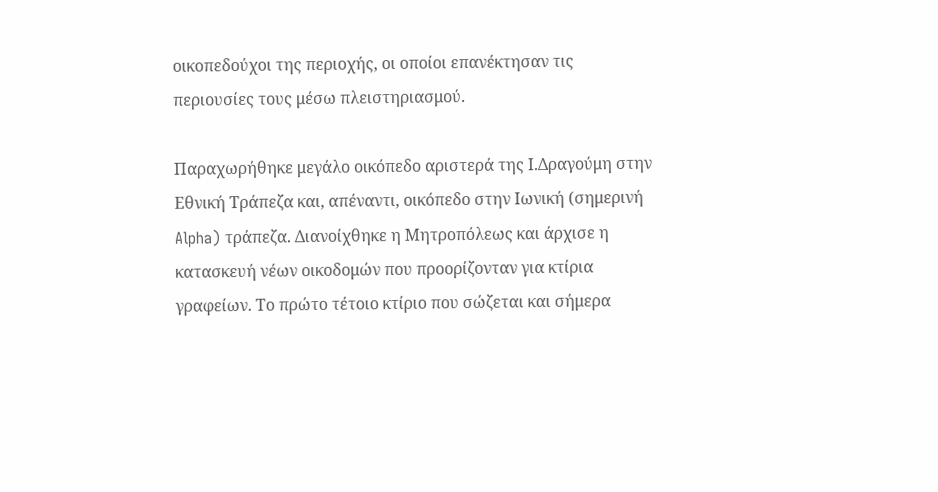οικοπεδούχοι της περιοχής, οι οποίοι επανέκτησαν τις περιουσίες τους μέσω πλειστηριασμού.

Παραχωρήθηκε μεγάλο οικόπεδο αριστερά της Ι.Δραγούμη στην Εθνική Τράπεζα και, απέναντι, οικόπεδο στην Ιωνική (σημερινή Alpha) τράπεζα. Διανοίχθηκε η Μητροπόλεως και άρχισε η κατασκευή νέων οικοδομών που προορίζονταν για κτίρια γραφείων. Το πρώτο τέτοιο κτίριο που σώζεται και σήμερα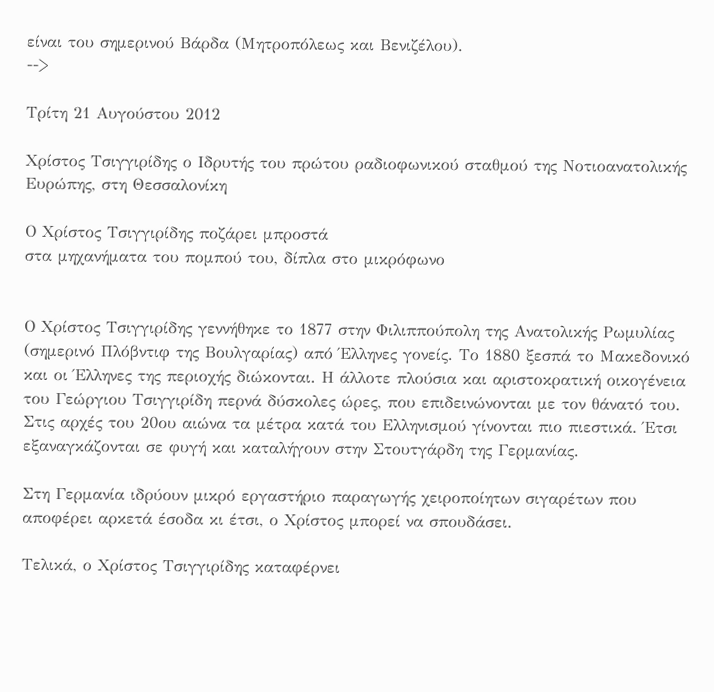είναι του σημερινού Βάρδα (Μητροπόλεως και Βενιζέλου).
-->

Τρίτη 21 Αυγούστου 2012

Χρίστος Τσιγγιρίδης ο Ιδρυτής του πρώτου ραδιοφωνικού σταθμού της Νοτιοανατολικής Ευρώπης, στη Θεσσαλονίκη

Ο Χρίστος Τσιγγιρίδης ποζάρει μπροστά
στα μηχανήματα του πομπού του, δίπλα στο μικρόφωνο


Ο Χρίστος Τσιγγιρίδης γεννήθηκε το 1877 στην Φιλιππούπολη της Ανατολικής Ρωμυλίας (σημερινό Πλόβντιφ της Βουλγαρίας) από Έλληνες γονείς. Το 1880 ξεσπά το Μακεδονικό και οι Έλληνες της περιοχής διώκονται. Η άλλοτε πλούσια και αριστοκρατική οικογένεια του Γεώργιου Τσιγγιρίδη περνά δύσκολες ώρες, που επιδεινώνονται με τον θάνατό του. Στις αρχές του 20ου αιώνα τα μέτρα κατά του Ελληνισμού γίνονται πιο πιεστικά. Έτσι εξαναγκάζονται σε φυγή και καταλήγουν στην Στουτγάρδη της Γερμανίας.

Στη Γερμανία ιδρύουν μικρό εργαστήριο παραγωγής χειροποίητων σιγαρέτων που αποφέρει αρκετά έσοδα κι έτσι, ο Χρίστος μπορεί να σπουδάσει.

Τελικά, ο Χρίστος Τσιγγιρίδης καταφέρνει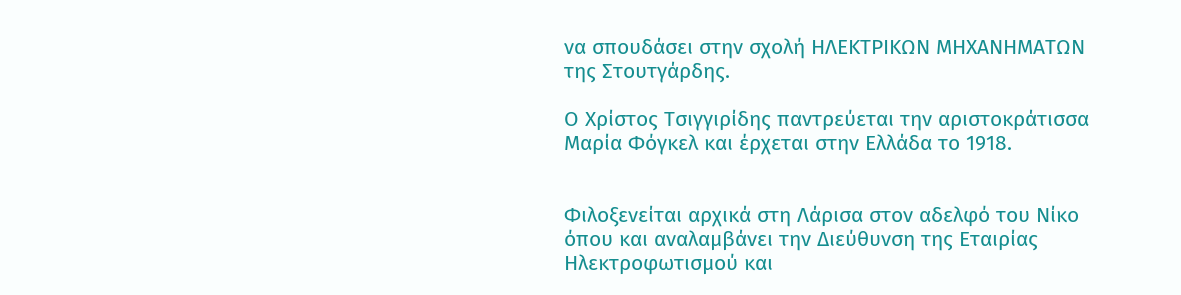να σπουδάσει στην σχολή ΗΛΕΚΤΡΙΚΩΝ ΜΗΧΑΝΗΜΑΤΩΝ της Στουτγάρδης.

Ο Χρίστος Τσιγγιρίδης παντρεύεται την αριστοκράτισσα Μαρία Φόγκελ και έρχεται στην Ελλάδα το 1918.


Φιλοξενείται αρχικά στη Λάρισα στον αδελφό του Νίκο όπου και αναλαμβάνει την Διεύθυνση της Εταιρίας Ηλεκτροφωτισμού και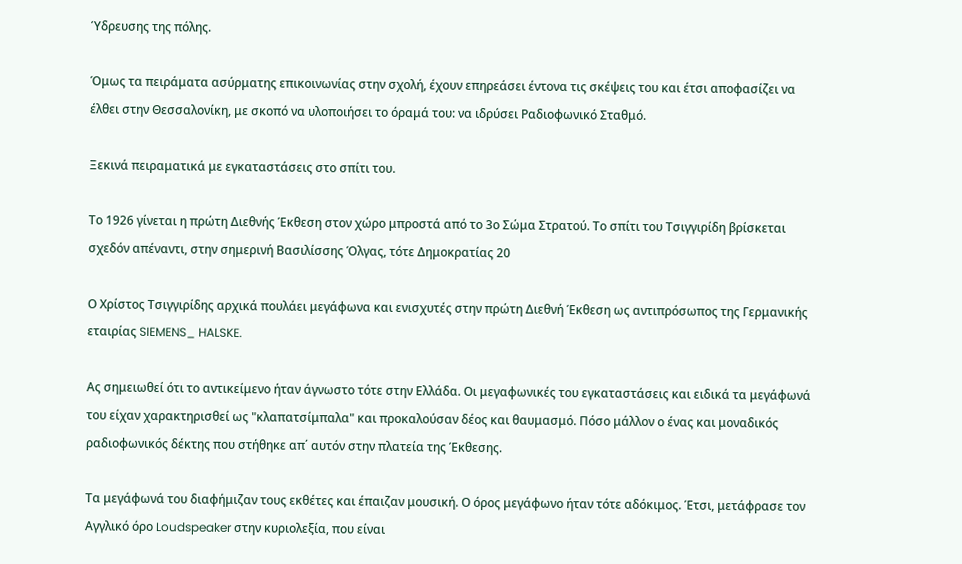Ύδρευσης της πόλης.

Όμως τα πειράματα ασύρματης επικοινωνίας στην σχολή, έχουν επηρεάσει έντονα τις σκέψεις του και έτσι αποφασίζει να έλθει στην Θεσσαλονίκη, με σκοπό να υλοποιήσει το όραμά του: να ιδρύσει Ραδιοφωνικό Σταθμό.

Ξεκινά πειραματικά με εγκαταστάσεις στο σπίτι του.

Το 1926 γίνεται η πρώτη Διεθνής Έκθεση στον χώρο μπροστά από το 3ο Σώμα Στρατού. Το σπίτι του Τσιγγιρίδη βρίσκεται σχεδόν απέναντι, στην σημερινή Βασιλίσσης Όλγας, τότε Δημοκρατίας 20

Ο Χρίστος Τσιγγιρίδης αρχικά πουλάει μεγάφωνα και ενισχυτές στην πρώτη Διεθνή Έκθεση ως αντιπρόσωπος της Γερμανικής εταιρίας SIEMENS_ HALSKE.

Ας σημειωθεί ότι το αντικείμενο ήταν άγνωστο τότε στην Ελλάδα. Οι μεγαφωνικές του εγκαταστάσεις και ειδικά τα μεγάφωνά του είχαν χαρακτηρισθεί ως "κλαπατσίμπαλα" και προκαλούσαν δέος και θαυμασμό. Πόσο μάλλον ο ένας και μοναδικός ραδιοφωνικός δέκτης που στήθηκε απ΄ αυτόν στην πλατεία της Έκθεσης.

Τα μεγάφωνά του διαφήμιζαν τους εκθέτες και έπαιζαν μουσική. Ο όρος μεγάφωνο ήταν τότε αδόκιμος. Έτσι, μετάφρασε τον Αγγλικό όρο Loudspeaker στην κυριολεξία, που είναι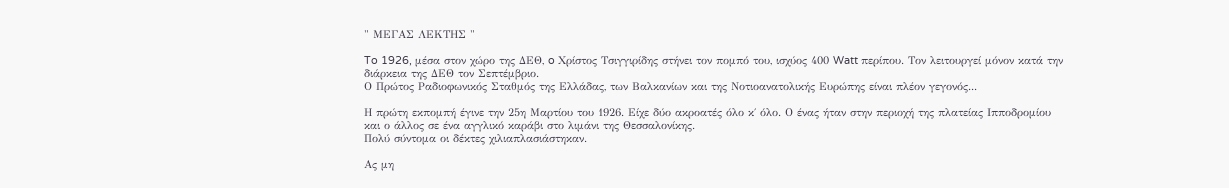" ΜΕΓΑΣ ΛΕΚΤΗΣ "

To 1926, μέσα στον χώρο της ΔΕΘ, o Χρίστος Τσιγγιρίδης στήνει τον πομπό του, ισχύος 400 Watt περίπου. Τον λειτουργεί μόνον κατά την διάρκεια της ΔΕΘ τον Σεπτέμβριο.
Ο Πρώτος Ραδιοφωνικός Σταθμός της Ελλάδας, των Βαλκανίων και της Νοτιοανατολικής Ευρώπης είναι πλέον γεγονός...

Η πρώτη εκπομπή έγινε την 25η Μαρτίου του 1926. Είχε δύο ακροατές όλο κ΄ όλο. Ο ένας ήταν στην περιοχή της πλατείας Ιπποδρομίου και ο άλλος σε ένα αγγλικό καράβι στο λιμάνι της Θεσσαλονίκης.
Πολύ σύντομα οι δέκτες χιλιαπλασιάστηκαν.

Ας μη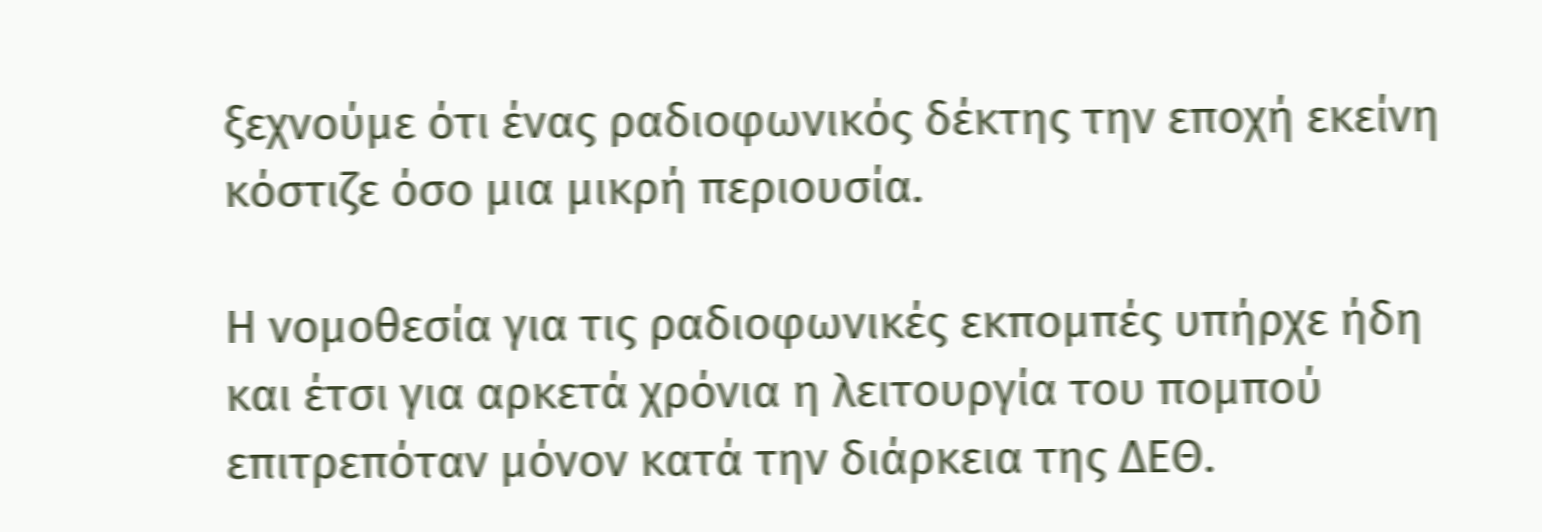ξεχνούμε ότι ένας ραδιοφωνικός δέκτης την εποχή εκείνη κόστιζε όσο μια μικρή περιουσία.

Η νομοθεσία για τις ραδιοφωνικές εκπομπές υπήρχε ήδη και έτσι για αρκετά χρόνια η λειτουργία του πομπού επιτρεπόταν μόνον κατά την διάρκεια της ΔΕΘ.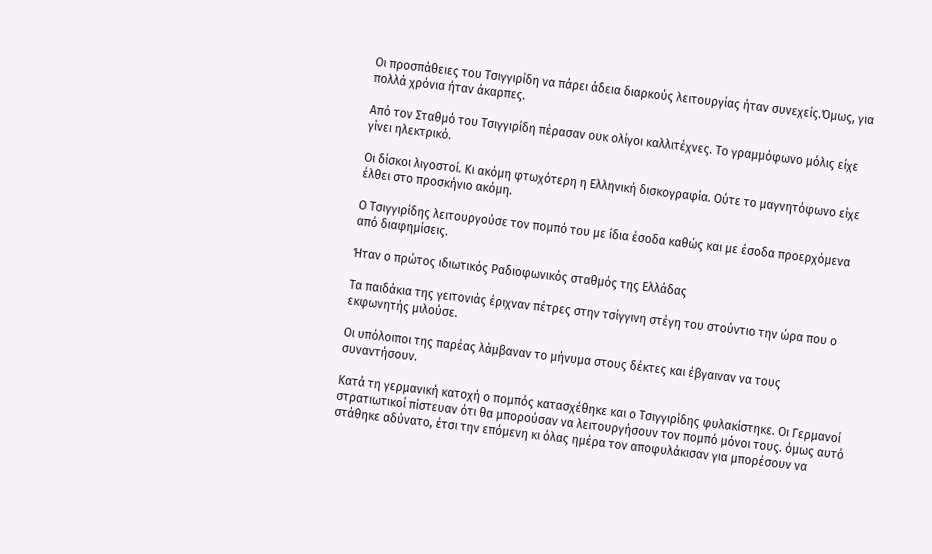Οι προσπάθειες του Τσιγγιρίδη να πάρει άδεια διαρκούς λειτουργίας ήταν συνεχείς.Όμως, για πολλά χρόνια ήταν άκαρπες.

Από τον Σταθμό του Τσιγγιρίδη πέρασαν ουκ ολίγοι καλλιτέχνες. Το γραμμόφωνο μόλις είχε γίνει ηλεκτρικό.

Οι δίσκοι λιγοστοί. Κι ακόμη φτωχότερη η Ελληνική δισκογραφία. Ούτε το μαγνητόφωνο είχε έλθει στο προσκήνιο ακόμη.

Ο Τσιγγιρίδης λειτουργούσε τον πομπό του με ίδια έσοδα καθώς και με έσοδα προερχόμενα από διαφημίσεις.

Ήταν ο πρώτος ιδιωτικός Ραδιοφωνικός σταθμός της Ελλάδας

Τα παιδάκια της γειτονιάς έριχναν πέτρες στην τσίγγινη στέγη του στούντιο την ώρα που ο εκφωνητής μιλούσε.

Οι υπόλοιποι της παρέας λάμβαναν το μήνυμα στους δέκτες και έβγαιναν να τους συναντήσουν.

Κατά τη γερμανική κατοχή ο πομπός κατασχέθηκε και ο Τσιγγιρίδης φυλακίστηκε. Οι Γερμανοί στρατιωτικοί πίστευαν ότι θα μπορούσαν να λειτουργήσουν τον πομπό μόνοι τους. όμως αυτό στάθηκε αδύνατο, έτσι την επόμενη κι όλας ημέρα τον αποφυλάκισαν για μπορέσουν να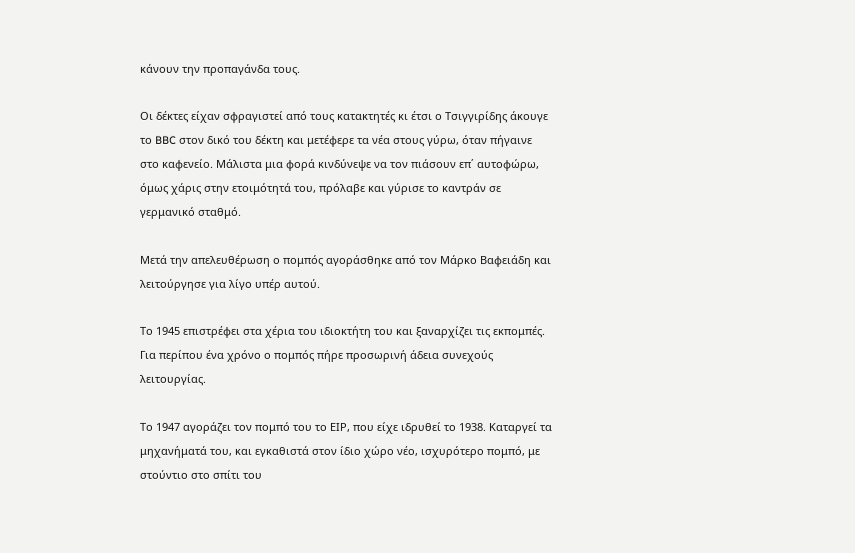κάνουν την προπαγάνδα τους.

Οι δέκτες είχαν σφραγιστεί από τους κατακτητές κι έτσι ο Τσιγγιρίδης άκουγε το BBC στον δικό του δέκτη και μετέφερε τα νέα στους γύρω, όταν πήγαινε στο καφενείο. Μάλιστα μια φορά κινδύνεψε να τον πιάσουν επ΄ αυτοφώρω, όμως χάρις στην ετοιμότητά του, πρόλαβε και γύρισε το καντράν σε γερμανικό σταθμό.

Mετά την απελευθέρωση ο πομπός αγοράσθηκε από τον Μάρκο Βαφειάδη και λειτούργησε για λίγο υπέρ αυτού.

Το 1945 επιστρέφει στα χέρια του ιδιοκτήτη του και ξαναρχίζει τις εκπομπές. Για περίπου ένα χρόνο ο πομπός πήρε προσωρινή άδεια συνεχούς λειτουργίας.

Το 1947 αγοράζει τον πομπό του το ΕΙΡ, που είχε ιδρυθεί το 1938. Καταργεί τα μηχανήματά του, και εγκαθιστά στον ίδιο χώρο νέο, ισχυρότερο πομπό, με στούντιο στο σπίτι του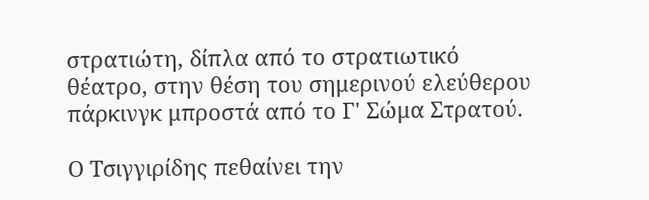στρατιώτη, δίπλα από το στρατιωτικό θέατρο, στην θέση του σημερινού ελεύθερου πάρκινγκ μπροστά από το Γ' Σώμα Στρατού.

Ο Τσιγγιρίδης πεθαίνει την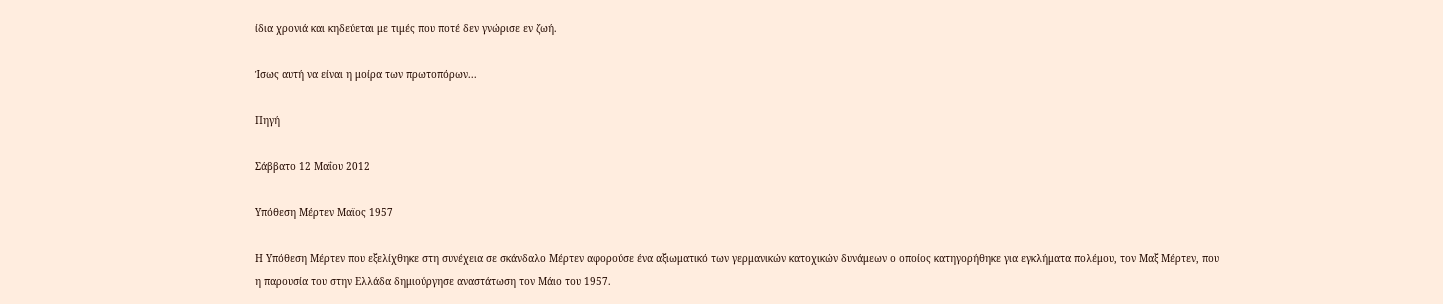ίδια χρονιά και κηδεύεται με τιμές που ποτέ δεν γνώρισε εν ζωή.

Ίσως αυτή να είναι η μοίρα των πρωτοπόρων...

Πηγή

Σάββατο 12 Μαΐου 2012

Υπόθεση Μέρτεν Μαϊος 1957

Η Υπόθεση Μέρτεν που εξελίχθηκε στη συνέχεια σε σκάνδαλο Μέρτεν αφορούσε ένα αξιωματικό των γερμανικών κατοχικών δυνάμεων ο οποίος κατηγορήθηκε για εγκλήματα πολέμου, τον Μαξ Μέρτεν, που η παρουσία του στην Ελλάδα δημιούργησε αναστάτωση τον Μάιο του 1957.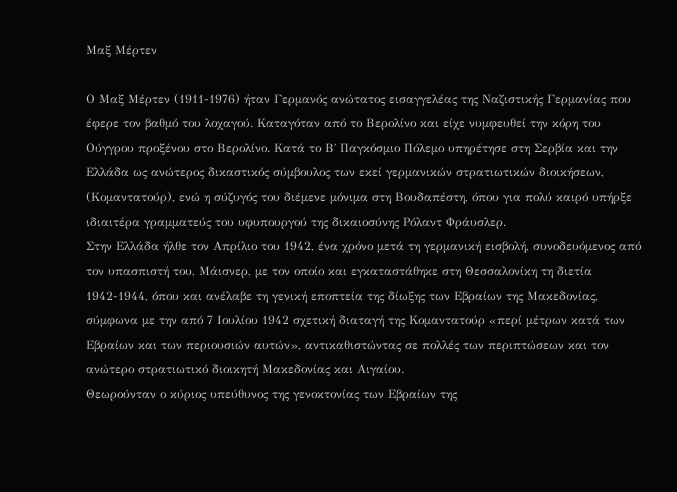Μαξ Μέρτεν

Ο Μαξ Μέρτεν (1911-1976) ήταν Γερμανός ανώτατος εισαγγελέας της Ναζιστικής Γερμανίας που έφερε τον βαθμό του λοχαγού. Καταγόταν από το Βερολίνο και είχε νυμφευθεί την κόρη του Ούγγρου προξένου στο Βερολίνο. Κατά το Β΄ Παγκόσμιο Πόλεμο υπηρέτησε στη Σερβία και την Ελλάδα ως ανώτερος δικαστικός σύμβουλος των εκεί γερμανικών στρατιωτικών διοικήσεων, (Κομαντατούρ), ενώ η σύζυγός του διέμενε μόνιμα στη Βουδαπέστη, όπου για πολύ καιρό υπήρξε ιδιαιτέρα γραμματεύς του υφυπουργού της δικαιοσύνης Ρόλαντ Φράυσλερ.
Στην Ελλάδα ήλθε τον Απρίλιο του 1942, ένα χρόνο μετά τη γερμανική εισβολή, συνοδευόμενος από τον υπασπιστή του, Μάισνερ, με τον οποίο και εγκαταστάθηκε στη Θεσσαλονίκη τη διετία 1942-1944, όπου και ανέλαβε τη γενική εποπτεία της δίωξης των Εβραίων της Μακεδονίας, σύμφωνα με την από 7 Ιουλίου 1942 σχετική διαταγή της Κομαντατούρ «περί μέτρων κατά των Εβραίων και των περιουσιών αυτών», αντικαθιστώντας σε πολλές των περιπτώσεων και τον ανώτερο στρατιωτικό διοικητή Μακεδονίας και Αιγαίου.
Θεωρούνταν ο κύριος υπεύθυνος της γενοκτονίας των Εβραίων της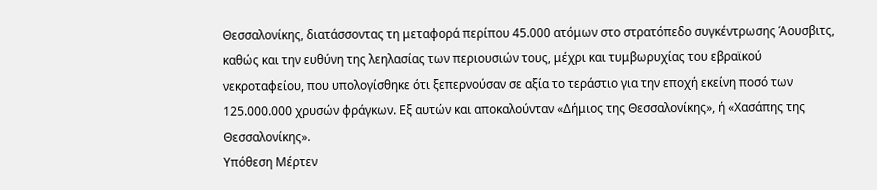Θεσσαλονίκης, διατάσσοντας τη μεταφορά περίπου 45.000 ατόμων στο στρατόπεδο συγκέντρωσης Άουσβιτς, καθώς και την ευθύνη της λεηλασίας των περιουσιών τους, μέχρι και τυμβωρυχίας του εβραϊκού νεκροταφείου, που υπολογίσθηκε ότι ξεπερνούσαν σε αξία το τεράστιο για την εποχή εκείνη ποσό των 125.000.000 χρυσών φράγκων. Εξ αυτών και αποκαλούνταν «Δήμιος της Θεσσαλονίκης», ή «Χασάπης της Θεσσαλονίκης».
Υπόθεση Μέρτεν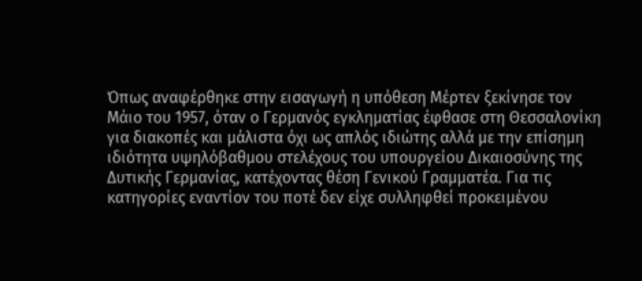Όπως αναφέρθηκε στην εισαγωγή η υπόθεση Μέρτεν ξεκίνησε τον Μάιο του 1957, όταν ο Γερμανός εγκληματίας έφθασε στη Θεσσαλονίκη για διακοπές και μάλιστα όχι ως απλός ιδιώτης αλλά με την επίσημη ιδιότητα υψηλόβαθμου στελέχους του υπουργείου Δικαιοσύνης της Δυτικής Γερμανίας, κατέχοντας θέση Γενικού Γραμματέα. Για τις κατηγορίες εναντίον του ποτέ δεν είχε συλληφθεί προκειμένου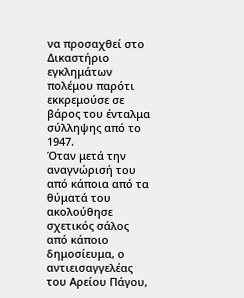να προσαχθεί στο Δικαστήριο εγκλημάτων πολέμου παρότι εκκρεμούσε σε βάρος του ένταλμα σύλληψης από το 1947.
Όταν μετά την αναγνώρισή του από κάποια από τα θύματά του ακολούθησε σχετικός σάλος από κάποιο δημοσίευμα, ο αντιεισαγγελέας του Αρείου Πάγου,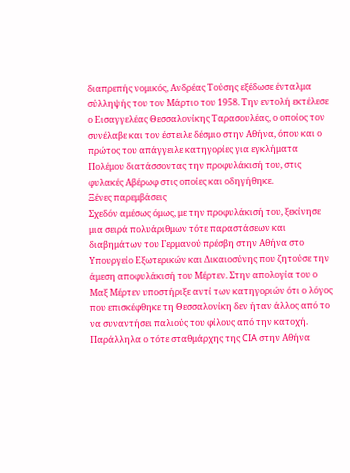διαπρεπής νομικός, Ανδρέας Τούσης εξέδωσε ένταλμα σύλληψής του τον Μάρτιο του 1958. Την εντολή εκτέλεσε ο Εισαγγελέας Θεσσαλονίκης Ταρασουλέας, ο οποίος τον συνέλαβε και τον έστειλε δέσμιο στην Αθήνα, όπου και ο πρώτος του απάγγειλε κατηγορίες για εγκλήματα Πολέμου διατάσσοντας την προφυλάκισή του, στις φυλακές Αβέρωφ στις οποίες και οδηγήθηκε.
Ξένες παρεμβάσεις
Σχεδόν αμέσως όμως, με την προφυλάκισή του, ξεκίνησε μια σειρά πολυάριθμων τότε παραστάσεων και διαβημάτων του Γερμανού πρέσβη στην Αθήνα στο Υπουργείο Εξωτερικών και Δικαιοσύνης που ζητούσε την άμεση αποφυλάκισή του Μέρτεν. Στην απολογία του ο Μαξ Μέρτεν υποστήριξε αντί των κατηγοριών ότι ο λόγος που επισκέφθηκε τη Θεσσαλονίκη δεν ήταν άλλος από το να συναντήσει παλιούς του φίλους από την κατοχή. Παράλληλα ο τότε σταθμάρχης της CIA στην Αθήνα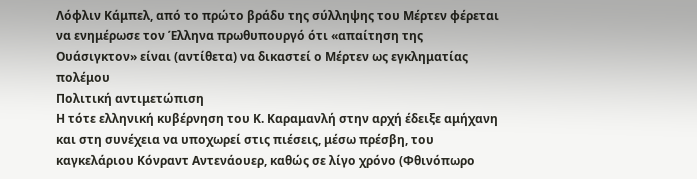Λόφλιν Κάμπελ, από το πρώτο βράδυ της σύλληψης του Μέρτεν φέρεται να ενημέρωσε τον Έλληνα πρωθυπουργό ότι «απαίτηση της Ουάσιγκτον» είναι (αντίθετα) να δικαστεί ο Μέρτεν ως εγκληματίας πολέμου
Πολιτική αντιμετώπιση
Η τότε ελληνική κυβέρνηση του Κ. Καραμανλή στην αρχή έδειξε αμήχανη και στη συνέχεια να υποχωρεί στις πιέσεις, μέσω πρέσβη, του καγκελάριου Κόνραντ Αντενάουερ, καθώς σε λίγο χρόνο (Φθινόπωρο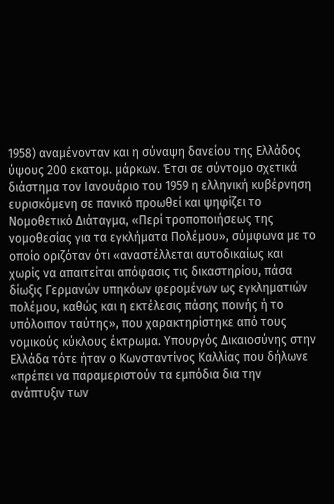1958) αναμένονταν και η σύναψη δανείου της Ελλάδος ύψους 200 εκατομ. μάρκων. Έτσι σε σύντομο σχετικά διάστημα τον Ιανουάριο του 1959 η ελληνική κυβέρνηση ευρισκόμενη σε πανικό προωθεί και ψηφίζει το Νομοθετικό Διάταγμα, «Περί τροποποιήσεως της νομοθεσίας για τα εγκλήματα Πολέμου», σύμφωνα με το οποίο οριζόταν ότι «αναστέλλεται αυτοδικαίως και χωρίς να απαιτείται απόφασις τις δικαστηρίου, πάσα δίωξις Γερμανών υπηκόων φερομένων ως εγκληματιών πολέμου, καθώς και η εκτέλεσις πάσης ποινής ή το υπόλοιπον ταύτης», που χαρακτηρίστηκε από τους νομικούς κύκλους έκτρωμα. Υπουργός Δικαιοσύνης στην Ελλάδα τότε ήταν ο Κωνσταντίνος Καλλίας που δήλωνε «πρέπει να παραμεριστούν τα εμπόδια δια την ανάπτυξιν των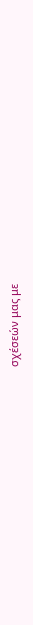σχέσεών μας με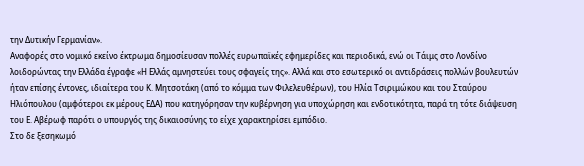την Δυτικήν Γερμανίαν».
Αναφορές στο νομικό εκείνο έκτρωμα δημοσίευσαν πολλές ευρωπαϊκές εφημερίδες και περιοδικά, ενώ οι Τάιμς στο Λονδίνο λοιδορώντας την Ελλάδα έγραφε «Η Ελλάς αμνηστεύει τους σφαγείς της». Αλλά και στο εσωτερικό οι αντιδράσεις πολλών βουλευτών ήταν επίσης έντονες, ιδιαίτερα του Κ. Μητσοτάκη (από το κόμμα των Φιλελευθέρων), του Ηλία Τσιριμώκου και του Σταύρου Ηλιόπουλου (αμφότεροι εκ μέρους ΕΔΑ) που κατηγόρησαν την κυβέρνηση για υποχώρηση και ενδοτικότητα, παρά τη τότε διάψευση του Ε. Αβέρωφ παρότι ο υπουργός της δικαιοσύνης το είχε χαρακτηρίσει εμπόδιο.
Στο δε ξεσηκωμό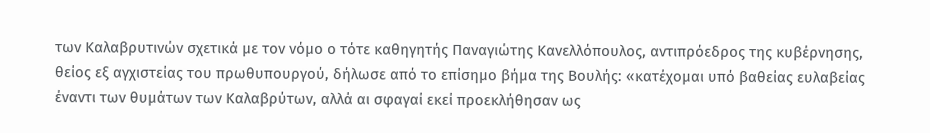των Καλαβρυτινών σχετικά με τον νόμο ο τότε καθηγητής Παναγιώτης Κανελλόπουλος, αντιπρόεδρος της κυβέρνησης, θείος εξ αγχιστείας του πρωθυπουργού, δήλωσε από το επίσημο βήμα της Βουλής: «κατέχομαι υπό βαθείας ευλαβείας έναντι των θυμάτων των Καλαβρύτων, αλλά αι σφαγαί εκεί προεκλήθησαν ως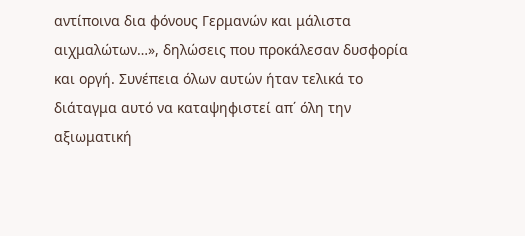αντίποινα δια φόνους Γερμανών και μάλιστα αιχμαλώτων…», δηλώσεις που προκάλεσαν δυσφορία και οργή. Συνέπεια όλων αυτών ήταν τελικά το διάταγμα αυτό να καταψηφιστεί απ΄ όλη την αξιωματική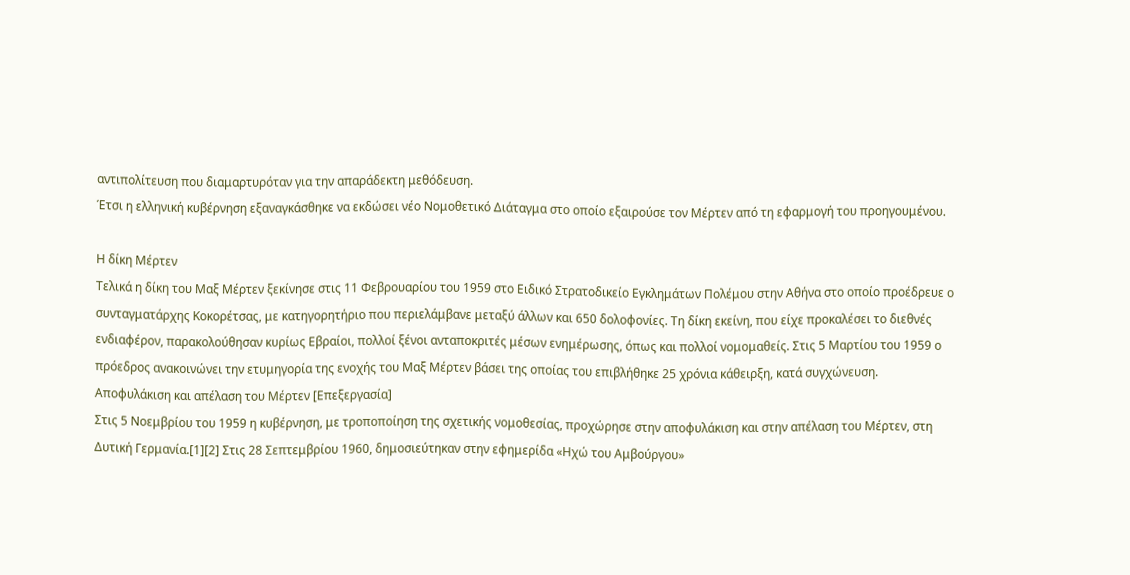αντιπολίτευση που διαμαρτυρόταν για την απαράδεκτη μεθόδευση.
Έτσι η ελληνική κυβέρνηση εξαναγκάσθηκε να εκδώσει νέο Νομοθετικό Διάταγμα στο οποίο εξαιρούσε τον Μέρτεν από τη εφαρμογή του προηγουμένου.

Η δίκη Μέρτεν
Τελικά η δίκη του Μαξ Μέρτεν ξεκίνησε στις 11 Φεβρουαρίου του 1959 στο Ειδικό Στρατοδικείο Εγκλημάτων Πολέμου στην Αθήνα στο οποίο προέδρευε ο συνταγματάρχης Κοκορέτσας, με κατηγορητήριο που περιελάμβανε μεταξύ άλλων και 650 δολοφονίες. Τη δίκη εκείνη, που είχε προκαλέσει το διεθνές ενδιαφέρον, παρακολούθησαν κυρίως Εβραίοι, πολλοί ξένοι ανταποκριτές μέσων ενημέρωσης, όπως και πολλοί νομομαθείς. Στις 5 Μαρτίου του 1959 ο πρόεδρος ανακοινώνει την ετυμηγορία της ενοχής του Μαξ Μέρτεν βάσει της οποίας του επιβλήθηκε 25 χρόνια κάθειρξη, κατά συγχώνευση.
Αποφυλάκιση και απέλαση του Μέρτεν [Επεξεργασία]
Στις 5 Νοεμβρίου του 1959 η κυβέρνηση, με τροποποίηση της σχετικής νομοθεσίας, προχώρησε στην αποφυλάκιση και στην απέλαση του Μέρτεν, στη Δυτική Γερμανία.[1][2] Στις 28 Σεπτεμβρίου 1960, δημοσιεύτηκαν στην εφημερίδα «Ηχώ του Αμβούργου»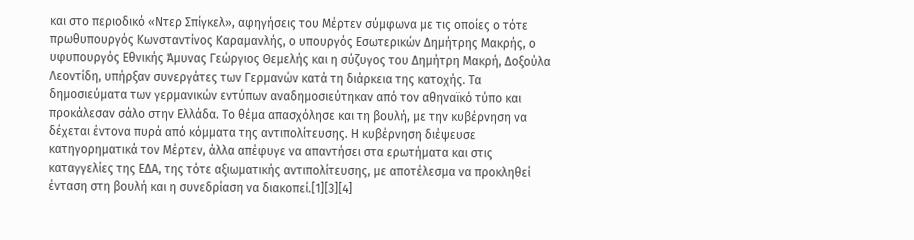και στο περιοδικό «Ντερ Σπίγκελ», αφηγήσεις του Μέρτεν σύμφωνα με τις οποίες ο τότε πρωθυπουργός Κωνσταντίνος Καραμανλής, ο υπουργός Εσωτερικών Δημήτρης Μακρής, ο υφυπουργός Εθνικής Άμυνας Γεώργιος Θεμελής και η σύζυγος του Δημήτρη Μακρή, Δοξούλα Λεοντίδη, υπήρξαν συνεργάτες των Γερμανών κατά τη διάρκεια της κατοχής. Τα δημοσιεύματα των γερμανικών εντύπων αναδημοσιεύτηκαν από τον αθηναϊκό τύπο και προκάλεσαν σάλο στην Ελλάδα. Το θέμα απασχόλησε και τη βουλή, με την κυβέρνηση να δέχεται έντονα πυρά από κόμματα της αντιπολίτευσης. Η κυβέρνηση διέψευσε κατηγορηματικά τον Μέρτεν, άλλα απέφυγε να απαντήσει στα ερωτήματα και στις καταγγελίες της ΕΔΑ, της τότε αξιωματικής αντιπολίτευσης, με αποτέλεσμα να προκληθεί ένταση στη βουλή και η συνεδρίαση να διακοπεί.[1][3][4]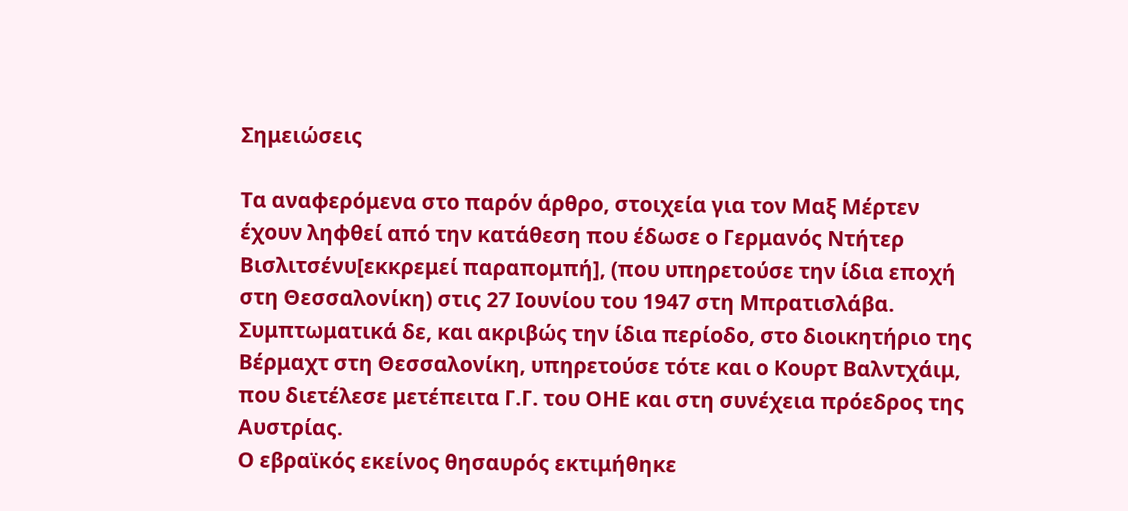Σημειώσεις

Τα αναφερόμενα στο παρόν άρθρο, στοιχεία για τον Μαξ Μέρτεν έχουν ληφθεί από την κατάθεση που έδωσε ο Γερμανός Ντήτερ Βισλιτσένυ[εκκρεμεί παραπομπή], (που υπηρετούσε την ίδια εποχή στη Θεσσαλονίκη) στις 27 Ιουνίου του 1947 στη Μπρατισλάβα. Συμπτωματικά δε, και ακριβώς την ίδια περίοδο, στο διοικητήριο της Βέρμαχτ στη Θεσσαλονίκη, υπηρετούσε τότε και ο Κουρτ Βαλντχάιμ, που διετέλεσε μετέπειτα Γ.Γ. του ΟΗΕ και στη συνέχεια πρόεδρος της Αυστρίας.
Ο εβραϊκός εκείνος θησαυρός εκτιμήθηκε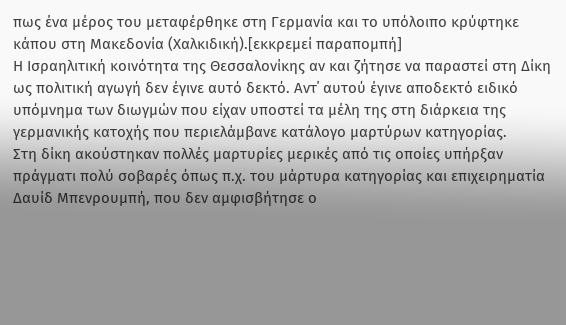πως ένα μέρος του μεταφέρθηκε στη Γερμανία και το υπόλοιπο κρύφτηκε κάπου στη Μακεδονία (Χαλκιδική).[εκκρεμεί παραπομπή]
Η Ισραηλιτική κοινότητα της Θεσσαλονίκης αν και ζήτησε να παραστεί στη Δίκη ως πολιτική αγωγή δεν έγινε αυτό δεκτό. Αντ΄ αυτού έγινε αποδεκτό ειδικό υπόμνημα των διωγμών που είχαν υποστεί τα μέλη της στη διάρκεια της γερμανικής κατοχής που περιελάμβανε κατάλογο μαρτύρων κατηγορίας.
Στη δίκη ακούστηκαν πολλές μαρτυρίες μερικές από τις οποίες υπήρξαν πράγματι πολύ σοβαρές όπως π.χ. του μάρτυρα κατηγορίας και επιχειρηματία Δαυίδ Μπενρουμπή, που δεν αμφισβήτησε ο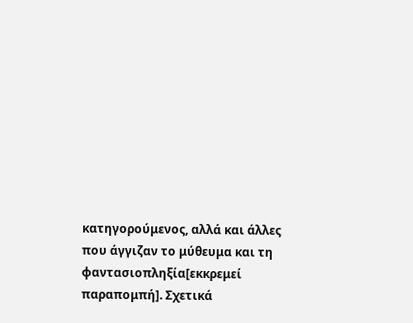κατηγορούμενος, αλλά και άλλες που άγγιζαν το μύθευμα και τη φαντασιοπληξία[εκκρεμεί παραπομπή]. Σχετικά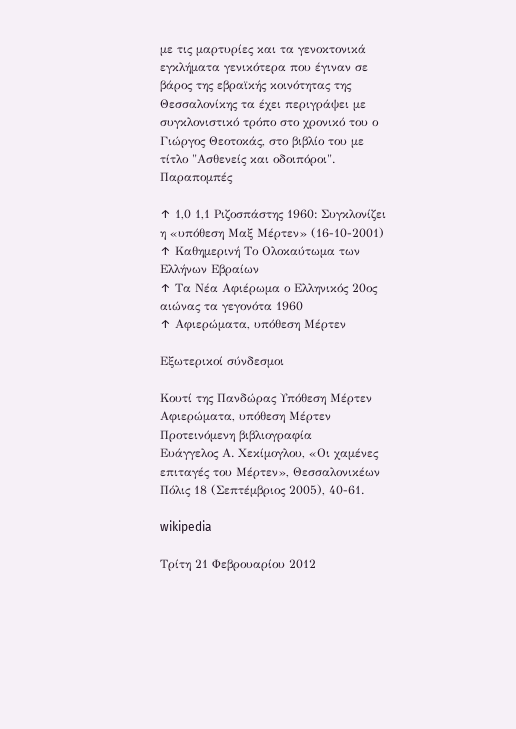με τις μαρτυρίες και τα γενοκτονικά εγκλήματα γενικότερα που έγιναν σε βάρος της εβραϊκής κοινότητας της Θεσσαλονίκης τα έχει περιγράψει με συγκλονιστικό τρόπο στο χρονικό του ο Γιώργος Θεοτοκάς, στο βιβλίο του με τίτλο "Ασθενείς και οδοιπόροι".
Παραπομπές

↑ 1,0 1,1 Ριζοσπάστης 1960: Συγκλονίζει η «υπόθεση Μαξ Μέρτεν» (16-10-2001)
↑ Καθημερινή Tο Oλοκαύτωμα των Eλλήνων Eβραίων
↑ Τα Νέα Αφιέρωμα ο Ελληνικός 20ος αιώνας τα γεγονότα 1960
↑ Αφιερώματα, υπόθεση Μέρτεν

Εξωτερικοί σύνδεσμοι

Κουτί της Πανδώρας Υπόθεση Μέρτεν
Αφιερώματα, υπόθεση Μέρτεν
Προτεινόμενη βιβλιογραφία
Ευάγγελος Α. Χεκίμογλου, «Οι χαμένες επιταγές του Μέρτεν», Θεσσαλονικέων Πόλις 18 (Σεπτέμβριος 2005), 40-61.

wikipedia

Τρίτη 21 Φεβρουαρίου 2012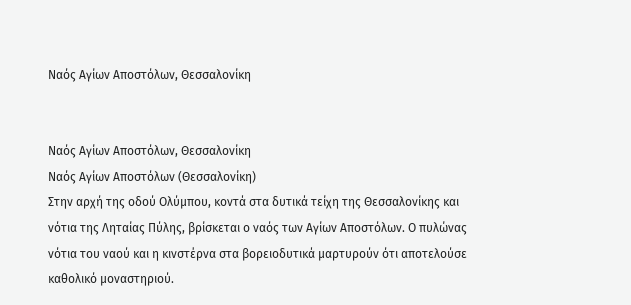Ναός Αγίων Αποστόλων, Θεσσαλονίκη


Ναός Αγίων Αποστόλων, Θεσσαλονίκη
Ναός Αγίων Αποστόλων (Θεσσαλονίκη)
Στην αρχή της οδού Ολύμπου, κοντά στα δυτικά τείχη της Θεσσαλονίκης και νότια της Ληταίας Πύλης, βρίσκεται ο ναός των Αγίων Αποστόλων. Ο πυλώνας νότια του ναού και η κινστέρνα στα βορειοδυτικά μαρτυρούν ότι αποτελούσε καθολικό μοναστηριού.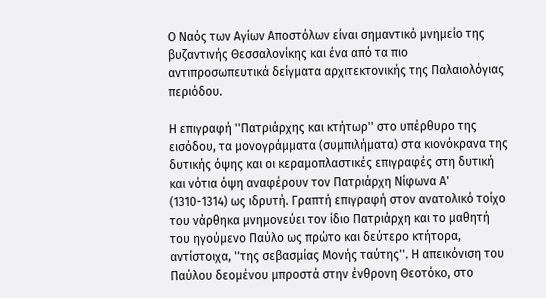Ο Ναός των Αγίων Αποστόλων είναι σημαντικό μνημείο της βυζαντινής Θεσσαλονίκης και ένα από τα πιο αντιπροσωπευτικά δείγματα αρχιτεκτονικής της Παλαιολόγιας περιόδου.

Η επιγραφή ''Πατριάρχης και κτήτωρ'' στο υπέρθυρο της εισόδου, τα μονογράμματα (συμπιλήματα) στα κιονόκρανα της δυτικής όψης και οι κεραμοπλαστικές επιγραφές στη δυτική και νότια όψη αναφέρουν τον Πατριάρχη Νίφωνα Α' (1310-1314) ως ιδρυτή. Γραπτή επιγραφή στον ανατολικό τοίχο του νάρθηκα μνημονεύει τον ίδιο Πατριάρχη και το μαθητή του ηγούμενο Παύλο ως πρώτο και δεύτερο κτήτορα, αντίστοιχα, ''της σεβασμίας Μονής ταύτης''. Η απεικόνιση του Παύλου δεομένου μπροστά στην ένθρονη Θεοτόκο, στο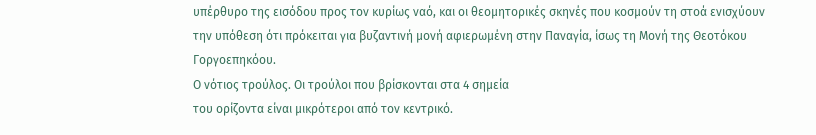υπέρθυρο της εισόδου προς τον κυρίως ναό, και οι θεομητορικές σκηνές που κοσμούν τη στοά ενισχύουν την υπόθεση ότι πρόκειται για βυζαντινή μονή αφιερωμένη στην Παναγία, ίσως τη Μονή της Θεοτόκου Γοργοεπηκόου.
Ο νότιος τρούλος. Οι τρούλοι που βρίσκονται στα 4 σημεία
του ορίζοντα είναι μικρότεροι από τον κεντρικό.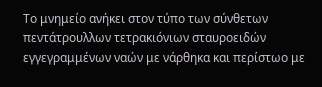Το μνημείο ανήκει στον τύπο των σύνθετων πεντάτρουλλων τετρακιόνιων σταυροειδών εγγεγραμμένων ναών με νάρθηκα και περίστωο με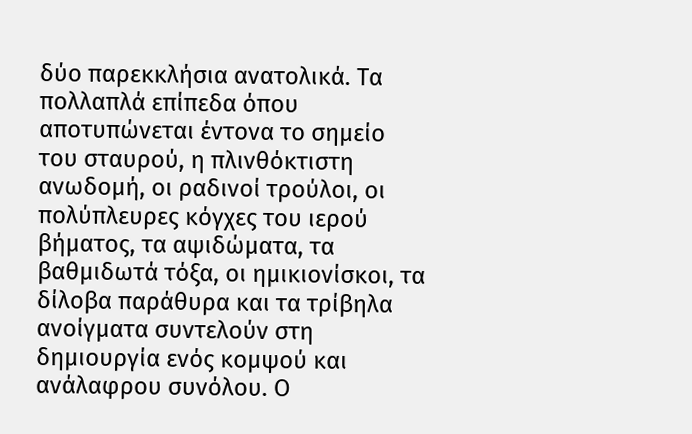δύο παρεκκλήσια ανατολικά. Τα πολλαπλά επίπεδα όπου αποτυπώνεται έντονα το σημείο του σταυρού, η πλινθόκτιστη ανωδομή, οι ραδινοί τρούλοι, οι πολύπλευρες κόγχες του ιερού βήματος, τα αψιδώματα, τα βαθμιδωτά τόξα, οι ημικιονίσκοι, τα δίλοβα παράθυρα και τα τρίβηλα ανοίγματα συντελούν στη δημιουργία ενός κομψού και ανάλαφρου συνόλου. Ο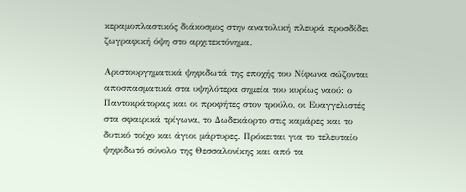κεραμοπλαστικός διάκοσμος στην ανατολική πλευρά προσδίδει ζωγραφική όψη στο αρχιτεκτόνημα.

Αριστουργηματικά ψηφιδωτά της εποχής του Νίφωνα σώζονται αποσπασματικά στα υψηλότερα σημεία του κυρίως ναού: ο Παντοκράτορας και οι προφήτες στον τρούλο, οι Ευαγγελιστές στα σφαιρικά τρίγωνα, το Δωδεκάορτο στις καμάρες και το δυτικό τοίχο και άγιοι μάρτυρες. Πρόκειται για το τελευταίο ψηφιδωτό σύνολο της Θεσσαλονίκης και από τα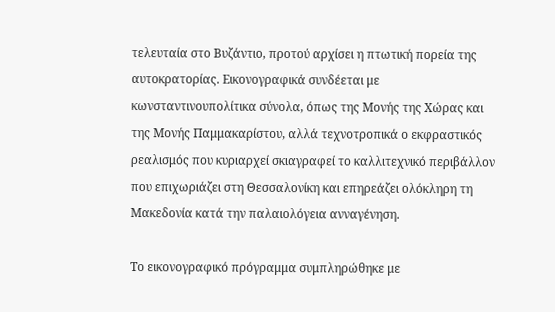τελευταία στο Βυζάντιο, προτού αρχίσει η πτωτική πορεία της αυτοκρατορίας. Εικονογραφικά συνδέεται με κωνσταντινουπολίτικα σύνολα, όπως της Μονής της Χώρας και της Μονής Παμμακαρίστου, αλλά τεχνοτροπικά ο εκφραστικός ρεαλισμός που κυριαρχεί σκιαγραφεί το καλλιτεχνικό περιβάλλον που επιχωριάζει στη Θεσσαλονίκη και επηρεάζει ολόκληρη τη Μακεδονία κατά την παλαιολόγεια ανναγένηση.

Το εικονογραφικό πρόγραμμα συμπληρώθηκε με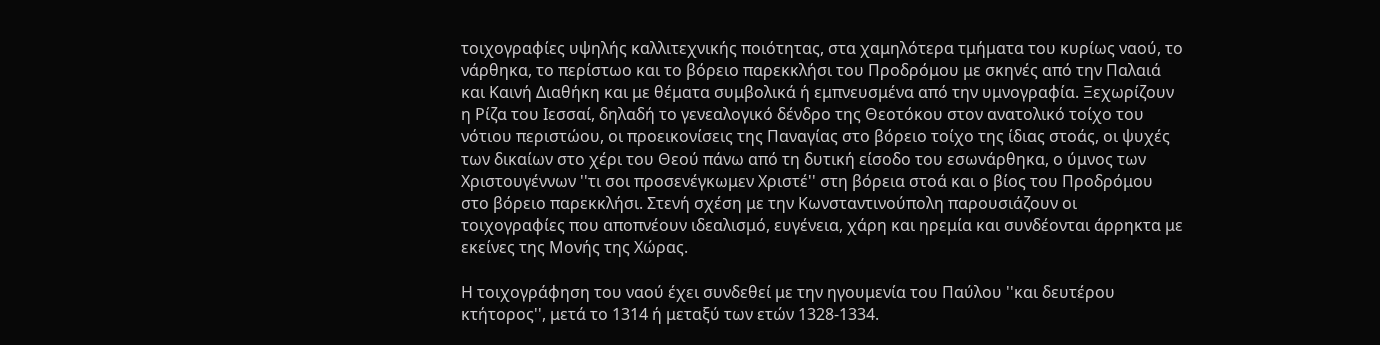τοιχογραφίες υψηλής καλλιτεχνικής ποιότητας, στα χαμηλότερα τμήματα του κυρίως ναού, το νάρθηκα, το περίστωο και το βόρειο παρεκκλήσι του Προδρόμου με σκηνές από την Παλαιά και Καινή Διαθήκη και με θέματα συμβολικά ή εμπνευσμένα από την υμνογραφία. Ξεχωρίζουν η Ρίζα του Ιεσσαί, δηλαδή το γενεαλογικό δένδρο της Θεοτόκου στον ανατολικό τοίχο του νότιου περιστώου, οι προεικονίσεις της Παναγίας στο βόρειο τοίχο της ίδιας στοάς, οι ψυχές των δικαίων στο χέρι του Θεού πάνω από τη δυτική είσοδο του εσωνάρθηκα, ο ύμνος των Χριστουγέννων ''τι σοι προσενέγκωμεν Χριστέ'' στη βόρεια στοά και ο βίος του Προδρόμου στο βόρειο παρεκκλήσι. Στενή σχέση με την Κωνσταντινούπολη παρουσιάζουν οι τοιχογραφίες που αποπνέουν ιδεαλισμό, ευγένεια, χάρη και ηρεμία και συνδέονται άρρηκτα με εκείνες της Μονής της Χώρας.

Η τοιχογράφηση του ναού έχει συνδεθεί με την ηγουμενία του Παύλου ''και δευτέρου κτήτορος'', μετά το 1314 ή μεταξύ των ετών 1328-1334.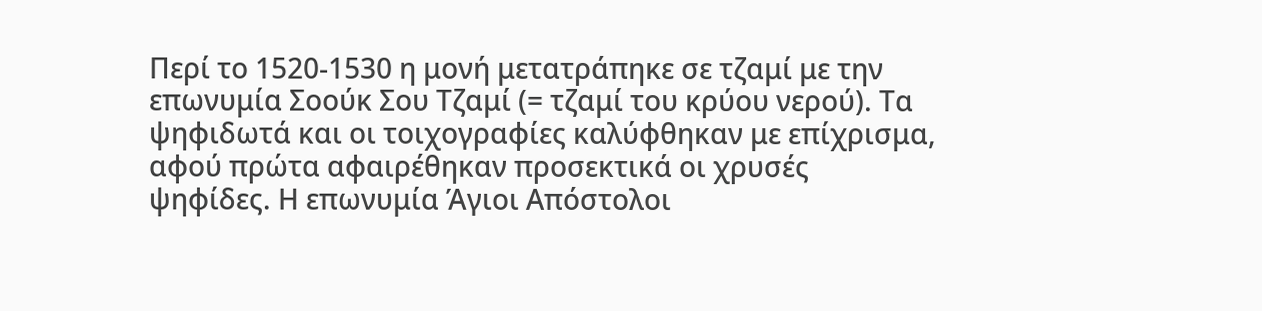Περί το 1520-1530 η μονή μετατράπηκε σε τζαμί με την επωνυμία Σοούκ Σου Τζαμί (= τζαμί του κρύου νερού). Τα ψηφιδωτά και οι τοιχογραφίες καλύφθηκαν με επίχρισμα, αφού πρώτα αφαιρέθηκαν προσεκτικά οι χρυσές ψηφίδες. Η επωνυμία Άγιοι Απόστολοι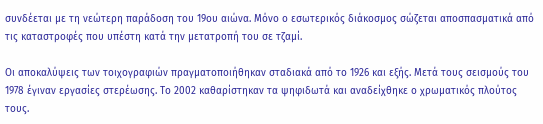συνδέεται με τη νεώτερη παράδοση του 19ου αιώνα. Μόνο ο εσωτερικός διάκοσμος σώζεται αποσπασματικά από τις καταστροφές που υπέστη κατά την μετατροπή του σε τζαμί.

Οι αποκαλύψεις των τοιχογραφιών πραγματοποιήθηκαν σταδιακά από το 1926 και εξής. Μετά τους σεισμούς του 1978 έγιναν εργασίες στερέωσης. Το 2002 καθαρίστηκαν τα ψηφιδωτά και αναδείχθηκε ο χρωματικός πλούτος τους.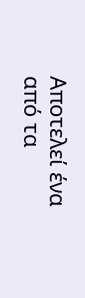Αποτελεί ένα από τα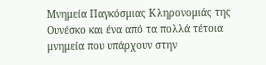Μνημεία Παγκόσμιας Κληρονομιάς της Ουνέσκο και ένα από τα πολλά τέτοια μνημεία που υπάρχουν στην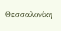Θεσσαλονίκη